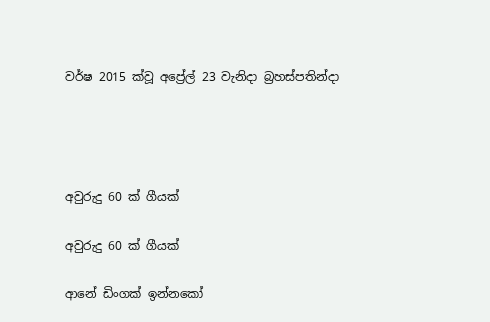වර්ෂ 2015 ක්වූ අප්‍රේල් 23 වැනිදා බ්‍රහස්පතින්දා




අවුරුදු 60 ක් ගීයක්

අවුරුදු 60 ක් ගීයක්

ආනේ ඩිංගක් ඉන්නකෝ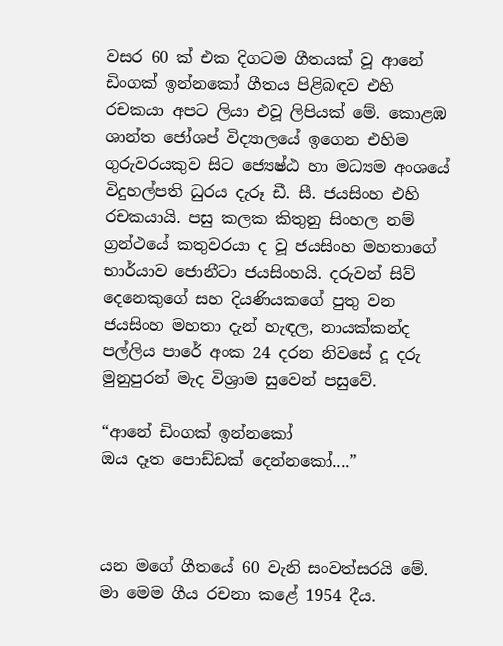වසර 60 ක් එක දිගටම ගීතයක් වූ ආනේ ඩිංගක් ඉන්නකෝ ගීතය පිළිබඳව එහි රචකයා අපට ලියා එවූ ලිපියක් මේ. කොළඹ ශාන්ත ජෝශප් විද්‍යාලයේ ඉගෙන එහිම ගුරුවරයකුව සිට ජ්‍යෙෂ්ඨ හා මධ්‍යම අංශයේ විදුහල්පති ධුරය දැරූ ඩී. සී. ජයසිංහ එහි රචකයායි. පසු කලක කිතුනු සිංහල නම් ග්‍රන්ථයේ කතුවරයා ද වූ ජයසිංහ මහතාගේ භාර්යාව ජොනීටා ජයසිංහයි. දරුවන් සිව් දෙනෙකුගේ සහ දියණියකගේ පුතු වන ජයසිංහ මහතා දැන් හැඳල, නායක්කන්ද පල්ලිය පාරේ අංක 24 දරන නිවසේ දූ දරු මුනුපුරන් මැද විශ්‍රාම සුවෙන් පසුවේ.

“ආනේ ඩිංගක් ඉන්නකෝ
ඔය දෑත පොඩ්ඩක් දෙන්නකෝ....”



යන මගේ ගීතයේ 60 වැනි සංවත්සරයි මේ. මා මෙම ගීය රචනා කළේ 1954 දීය.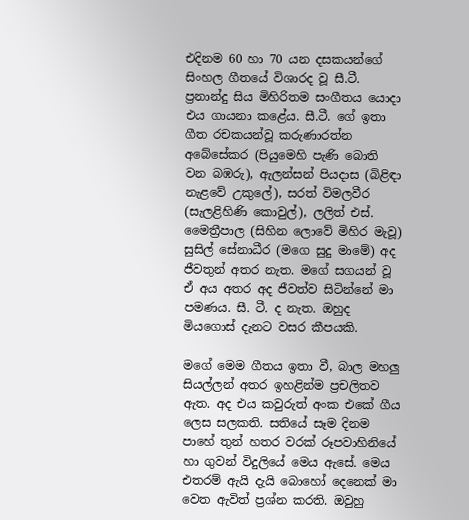එදිනම 60 හා 70 යන දසකයන්ගේ සිංහල ගීතයේ විශාරද වූ සී.ටී. ප්‍රනාන්දු සිය මිහිරිතම සංගීතය යොදා එය ගායනා කළේය. සී.ටී. ගේ ඉතා ගීත රචකයන්වූ කරුණාරත්න අබේසේකර (පියුමෙහි පැණි බොති වන බඹරු), ඇලන්සන් පියදාස (බිළිඳා නැළවේ උකුලේ), සරත් විමලවීර (සැලළිහිණි කොවුල්), ලලිත් එස්. මෛත්‍රීපාල (සිහින ලොවේ මිහිර මැවූ) සුසිල් සේනාධීර (මගෙ සුදු මාමේ) අද ජීවතුන් අතර නැත. මගේ සගයන් වූ ඒ අය අතර අද ජීවත්ව සිටින්නේ මා පමණය. සී. ටී. ද නැත. ඔහුද මියගොස් දැනට වසර කීපයකි.

මගේ මෙම ගීතය ඉතා වී, බාල මහලු සියල්ලන් අතර ඉහළින්ම ප්‍රචලිතව ඇත. අද එය කවුරුත් අංක එකේ ගීය ලෙස සලකති. සතියේ සෑම දිනම පාහේ තුන් හතර වරක් රූපවාහිනියේ හා ගුවන් විදුලියේ මෙය ඇසේ. මෙය එතරම් ඇයි දැයි බොහෝ දෙනෙක් මා වෙත ඇවිත් ප්‍රශ්න කරති. ඔවුහු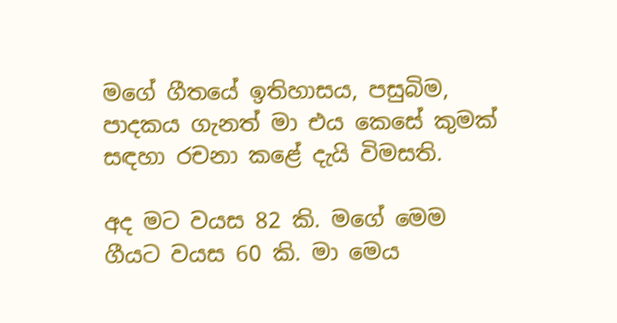මගේ ගීතයේ ඉතිහාසය, පසුබිම, පාදකය ගැනත් මා එය කෙසේ කුමක් සඳහා රචනා කළේ දැයි විමසති.

අද මට වයස 82 කි. මගේ මෙම ගීයට වයස 60 කි. මා මෙය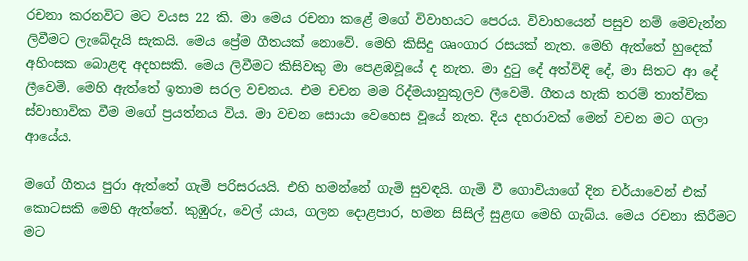රචනා කරනවිට මට වයස 22 කි. මා මෙය රචනා කළේ මගේ විවාහයට පෙරය. විවාහයෙන් පසුව නම් මෙවැන්න ලිවීමට ලැබේදැයි සැකයි. මෙය ප්‍රේම ගීතයක් නොවේ. මෙහි කිසිදු ශෘංගාර රසයක් නැත. මෙහි ඇත්තේ හුදෙක් අහිංසක බොළඳ අදහසකි. මෙය ලිවීමට කිසිවකු මා පෙළඹවූයේ ද නැත. මා දුටු දේ අත්විඳි දේ, මා සිතට ආ දේ ලීවෙමි. මෙහි ඇත්තේ ඉතාම සරල වචනය. එම චචන මම රිද්මයානුකූලව ලීවෙමි. ගීතය හැකි තරම් තාත්වික ස්වාභාවික වීම මගේ ප්‍රයත්නය විය. මා වචන සොයා වෙහෙස වූයේ නැත. දිය දහරාවක් මෙන් වචන මට ගලා ආයේය.

මගේ ගීතය පුරා ඇත්තේ ගැමි පරිසරයයි. එහි හමන්නේ ගැමි සුවඳයි. ගැමි වී ගොවියාගේ දින චර්යාවෙන් එක් කොටසකි මෙහි ඇත්තේ. කුඹුරු, වෙල් යාය, ගලන දොළපාර, හමන සිසිල් සුළඟ මෙහි ගැබ්ය. මෙය රචනා කිරීමට මට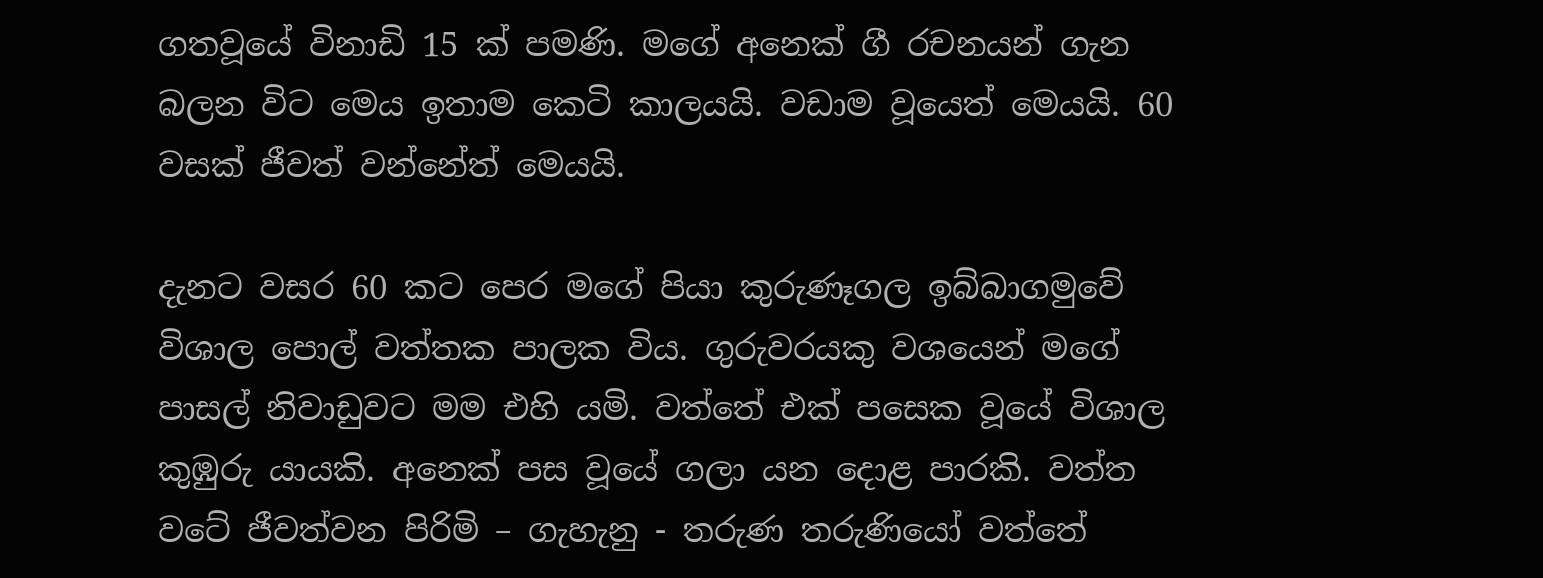ගතවූයේ විනාඩි 15 ක් පමණි. මගේ අනෙක් ගී රචනයන් ගැන බලන විට මෙය ඉතාම කෙටි කාලයයි. වඩාම වූයෙත් මෙයයි. 60 වසක් ජීවත් වන්නේත් මෙයයි.

දැනට වසර 60 කට පෙර මගේ පියා කුරුණෑගල ඉබ්බාගමුවේ විශාල පොල් වත්තක පාලක විය. ගුරුවරයකු වශයෙන් මගේ පාසල් නිවාඩුවට මම එහි යමි. වත්තේ එක් පසෙක වූයේ විශාල කුඹුරු යායකි. අනෙක් පස වූයේ ගලා යන දොළ පාරකි. වත්ත වටේ ජීවත්වන පිරිමි – ගැහැනු - තරුණ තරුණියෝ වත්තේ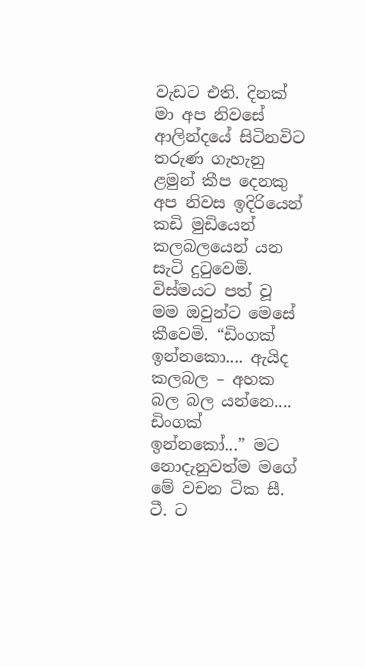වැඩට එති. දිනක් මා අප නිවසේ ආලින්දයේ සිටිනවිට තරුණ ගැහැනු ළමුන් කීප දෙනකු අප නිවස ඉදිරියෙන් කඩි මුඩියෙන් කලබලයෙන් යන සැටි දුටුවෙමි. විස්මයට පත් වූ මම ඔවුන්ට මෙසේ කීවෙමි. “ඩිංගක් ඉන්නකො.... ඇයිද කලබල – අහක බල බල යන්නෙ.... ඩිංගක් ඉන්නකෝ...” මට නොදැනුවත්ම මගේ මේ වචන ටික සී. ටී. ට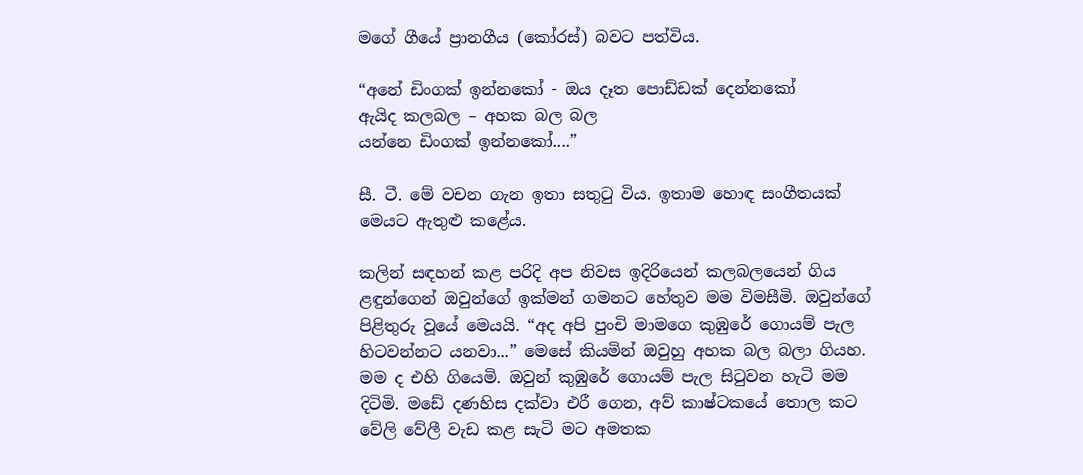මගේ ගීයේ ප්‍රානගීය (කෝරස්) බවට පත්විය.

“අනේ ඩිංගක් ඉන්නකෝ - ඔය දෑත පොඩ්ඩක් දෙන්නකෝ
ඇයිද කලබල – අහක බල බල
යන්නෙ ඩිංගක් ඉන්නකෝ....”

සී. ටී. මේ වචන ගැන ඉතා සතුටු විය. ඉතාම හොඳ සංගීතයක් මෙයට ඇතුළු කළේය.

කලින් සඳහන් කළ පරිදි අප නිවස ඉදිරියෙන් කලබලයෙන් ගිය ළඳුන්ගෙන් ඔවුන්ගේ ඉක්මන් ගමනට හේතුව මම විමසීමි. ඔවුන්ගේ පිළිතුරු වූයේ මෙයයි. “අද අපි පුංචි මාමගෙ කුඹුරේ ගොයම් පැල හිටවන්නට යනවා...” මෙසේ කියමින් ඔවුහු අහක බල බලා ගියහ. මම ද එහි ගියෙමි. ඔවුන් කුඹුරේ ගොයම් පැල සිටුවන හැටි මම දිටිමි. මඩේ දණහිස දක්වා එරී ගෙන, අව් කාෂ්ටකයේ තොල කට වේලි වේලී වැඩ කළ සැටි මට අමතක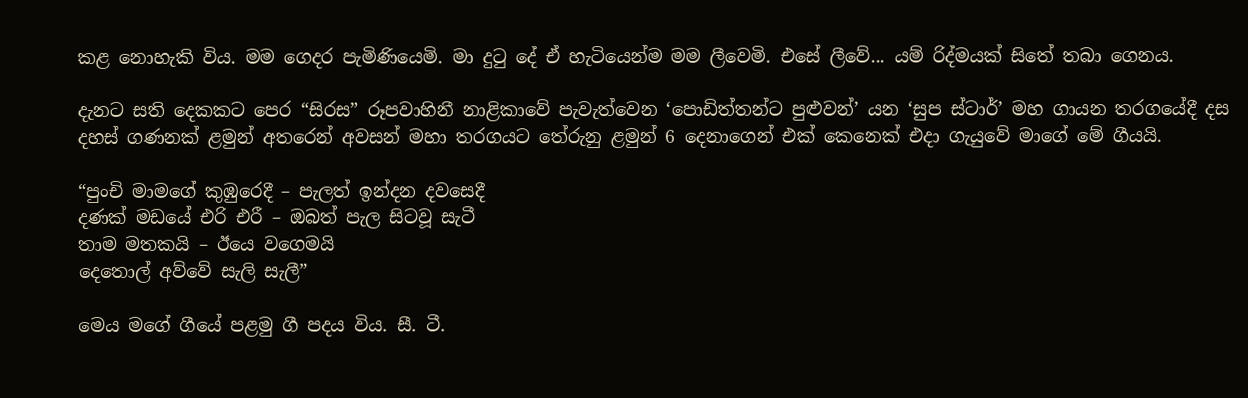කළ නොහැකි විය. මම ගෙදර පැමිණියෙමි. මා දුටු දේ ඒ හැටියෙන්ම මම ලීවෙමි. එසේ ලීවේ... යම් රිද්මයක් සිතේ තබා ගෙනය.

දැනට සති දෙකකට පෙර “සිරස” රූපවාහිනී නාළිකාවේ පැවැත්වෙන ‘පොඩිත්තන්ට පුළුවන්’ යන ‘සුප ස්ටාර්’ මහ ගායන තරගයේදී දස දහස් ගණනක් ළමුන් අතරෙන් අවසන් මහා තරගයට තේරුනු ළමුන් 6 දෙනාගෙන් එක් කෙනෙක් එදා ගැයුවේ මාගේ මේ ගීයයි.

“පුංචි මාමගේ කුඹුරෙදී – පැලත් ඉන්දන දවසෙදී
දණක් මඩයේ එරි එරී – ඔබත් පැල සිටවූ සැටී
තාම මතකයි – ඊයෙ වගෙමයි
දෙතොල් අව්වේ සැලි සැලී”

මෙය මගේ ගීයේ පළමු ගී පදය විය. සී. ටී.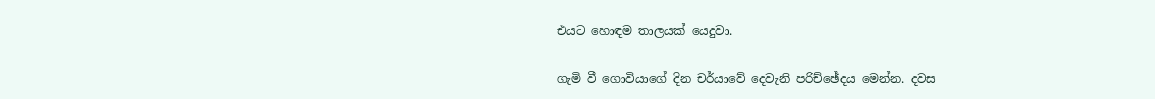එයට හොඳම තාලයක් යෙදුවා.

ගැමි වී ගොවියාගේ දින චර්යාවේ දෙවැනි පරිච්ඡේදය මෙන්න. දවස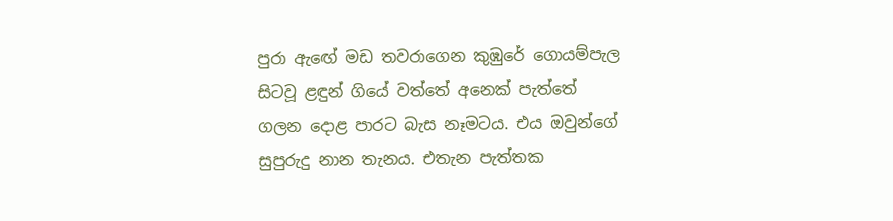පුරා ඇඟේ මඩ තවරාගෙන කුඹුරේ ගොයම්පැල සිටවූ ළඳුන් ගියේ වත්තේ අනෙක් පැත්තේ ගලන දොළ පාරට බැස නෑමටය. එය ඔවුන්ගේ සුපුරුදු නාන තැනය. එතැන පැත්තක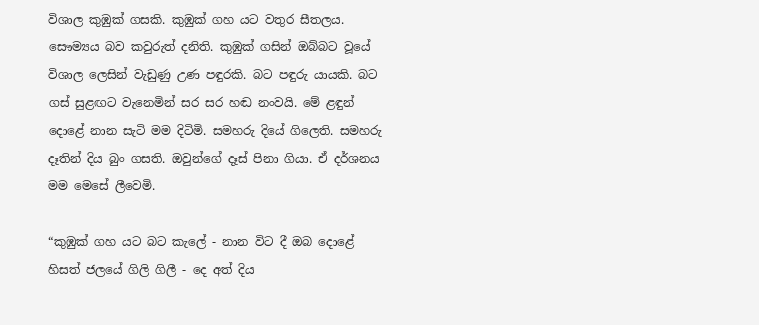විශාල කුඹුක් ගසකි. කුඹුක් ගහ යට වතුර සීතලය. සෞම්‍යය බව කවුරුත් දනිති. කුඹුක් ගසින් ඔබ්බට වූයේ විශාල ලෙසින් වැඩුණු උණ පඳුරකි. බට පඳුරු යායකි. බට ගස් සුළඟට වැනෙමින් සර සර හඬ නංවයි. මේ ළඳුන් දොළේ නාන සැටි මම දිටිමි. සමහරු දියේ ගිලෙති. සමහරු දෑතින් දිය බුං ගසති. ඔවුන්ගේ දෑස් පිනා ගියා. ඒ දර්ශනය මම මෙසේ ලීවෙමි.

“කුඹුක් ගහ යට බට කැලේ - නාන විට දී ඔබ දොළේ
හිසත් ජලයේ ගිලි ගිලී - දෙ අත් දිය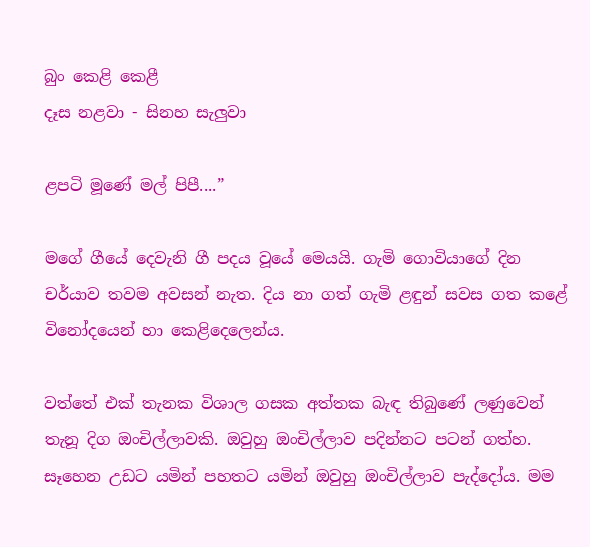බුං කෙළි කෙළී
දෑස නළවා - සිනහ සැලුවා

ළපටි මූණේ මල් පිපී....”

මගේ ගීයේ දෙවැනි ගී පදය වූයේ මෙයයි. ගැමි ගොවියාගේ දින චර්යාව තවම අවසන් නැත. දිය නා ගත් ගැමි ළඳුන් සවස ගත කළේ විනෝදයෙන් හා කෙළිදෙලෙන්ය.

වත්තේ එක් තැනක විශාල ගසක අත්තක බැඳ තිබුණේ ලණුවෙන් තැනූ දිග ඔංචිල්ලාවකි. ඔවුහු ඔංචිල්ලාව පදින්නට පටන් ගත්හ. සෑහෙන උඩට යමින් පහතට යමින් ඔවුහු ඔංචිල්ලාව පැද්දෝය. මම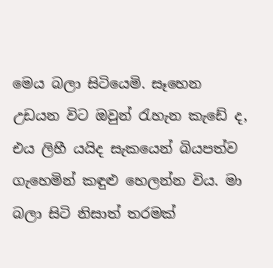මෙය බලා සිටියෙමි. සෑහෙන උඩයන විට ඔවුන් රැහැන කැඩේ ද, එය ලිහී යයිද සැකයෙන් බියපත්ව ගැහෙමින් කඳුළු හෙලන්න විය. මා බලා සිටි නිසාත් තරමක්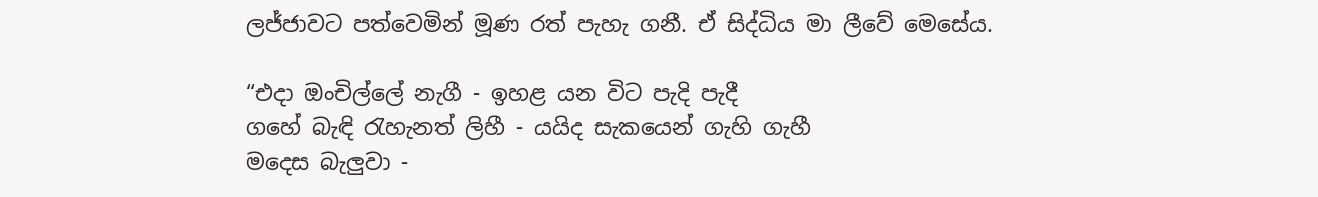ලජ්ජාවට පත්වෙමින් මූණ රත් පැහැ ගනී. ඒ සිද්ධිය මා ලීවේ මෙසේය.

“එදා ඔංචිල්ලේ නැගී - ඉහළ යන විට පැදි පැදී
ගහේ බැඳි රැහැනත් ලිහී - යයිද සැකයෙන් ගැහි ගැහී
මදෙස බැලුවා -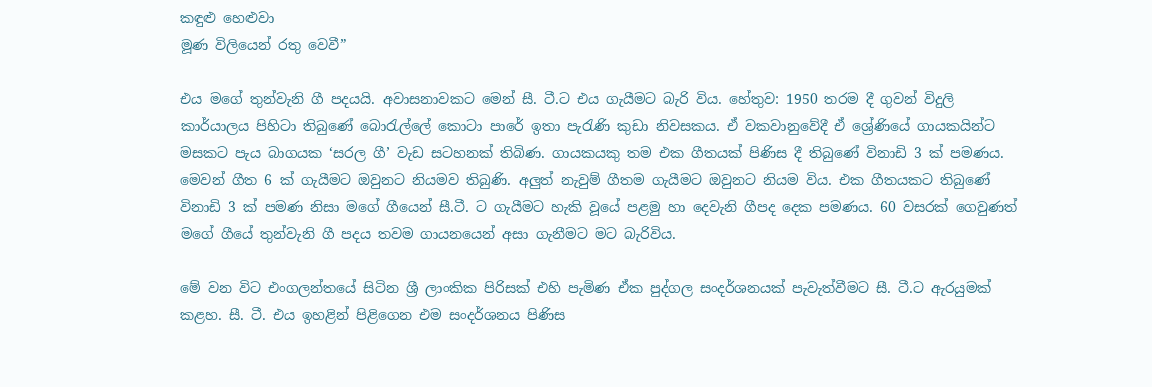කඳුළු හෙළුවා
මූණ විලියෙන් රතු වෙවී”

එය මගේ තුන්වැනි ගී පදයයි. අවාසනාවකට මෙන් සී. ටී.ට එය ගැයීමට බැරි විය. හේතුව: 1950 තරම දී ගුවන් විදුලි කාර්යාලය පිහිටා තිබුණේ බොරැල්ලේ කොටා පාරේ ඉතා පැරැණි කුඩා නිවසකය. ඒ වකවානුවේදී ඒ ශ්‍රේණියේ ගායකයින්ට මසකට පැය බාගයක ‘සරල ගී’ වැඩ සටහනක් තිබිණ. ගායකයකු තම එක ගීතයක් පිණිස දී තිබුණේ විනාඩි 3 ක් පමණය. මෙවන් ගීත 6 ක් ගැයීමට ඔවුනට නියමව තිබුණි. අලුත් නැවුම් ගීතම ගැයීමට ඔවුනට නියම විය. එක ගීතයකට තිබුණේ විනාඩි 3 ක් පමණ නිසා මගේ ගීයෙන් සී.ටී. ට ගැයීමට හැකි වූයේ පළමු හා දෙවැනි ගීපද දෙක පමණය. 60 වසරක් ගෙවුණත් මගේ ගීයේ තුන්වැනි ගී පදය තවම ගායනයෙන් අසා ගැනීමට මට බැරිවිය.

මේ වන විට එංගලන්තයේ සිටින ශ්‍රී ලාංකික පිරිසක් එහි පැමිණ ඒක පුද්ගල සංදර්ශනයක් පැවැත්වීමට සී. ටී.ට ඇරයුමක් කළහ. සී. ටී. එය ඉහළින් පිළිගෙන එම සංදර්ශනය පිණිස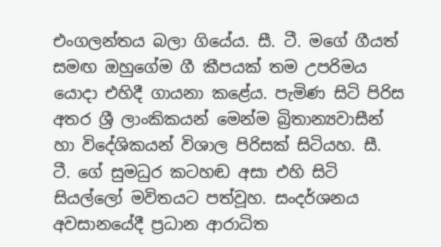එංගලන්තය බලා ගියේය. සී. ටී. මගේ ගීයත් සමඟ ඔහුගේම ගී කීපයක් තම උපරිමය යොදා එහිදී ගායනා කළේය. පැමිණ සිටි පිරිස අතර ශ්‍රී ලාංකිකයන් මෙන්ම බ්‍රිතාන්‍යවාසීන් හා විදේශිකයන් විශාල පිරිසක් සිටියහ. සී. ටී. ගේ සුමධුර කටහඬ අසා එහි සිටි සියල්ලෝ මවිතයට පත්වූහ. සංදර්ශනය අවසානයේදී ප්‍රධාන ආරාධිත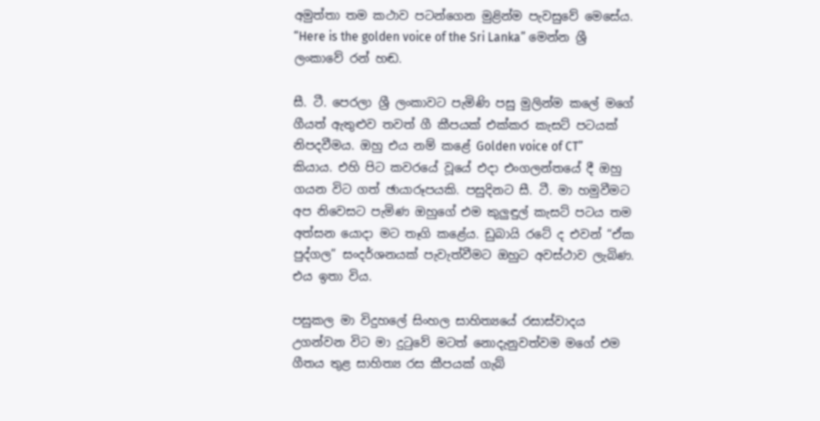අමුත්තා තම කථාව පටන්ගෙන මුළින්ම පැවසුවේ මෙසේය. “Here is the golden voice of the Sri Lanka” මෙන්න ශ්‍රී ලංකාවේ රන් හඬ.

සී. ටී. පෙරලා ශ්‍රී ලංකාවට පැමිණි පසු මුලින්ම කලේ මගේ ගීයත් ඇතුළුව තවත් ගී කීපයක් එක්කර කැසට් පටයක් නිපදවීමය. ඔහු එය නම් කළේ Golden voice of CT”  කියාය. එහි පිට කවරයේ වූයේ එදා එංගලන්තයේ දී ඔහු ගයන විට ගත් ඡායාරූපයකි. පසුදිනට සී. ටී. මා හමුවීමට අප නිවෙසට පැමිණ ඔහුගේ එම කුලුඳුල් කැසට් පටය තම අත්සන යොදා මට තෑගි කළේය. ඩුබායි රටේ ද එවන් “ඒක පුද්ගල” සංදර්ශනයක් පැවැත්වීමට ඔහුට අවස්ථාව ලැබිණ. එය ඉතා විය.

පසුකල මා විදුහලේ සිංහල සාහිත්‍යයේ රසාස්වාදය උගන්වන විට මා දුටුවේ මටත් නොදැනුවත්වම මගේ එම ගීතය තුළ සාහිත්‍ය රස කීපයක් ගැබ්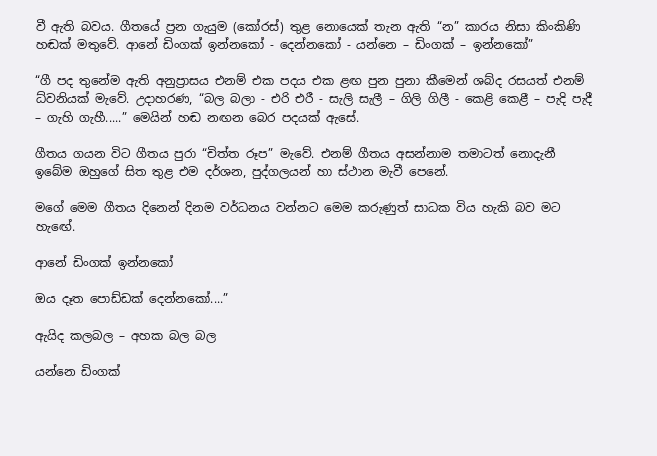වී ඇති බවය. ගීතයේ ප්‍රන ගැයුම (කෝරස්) තුළ නොයෙක් තැන ඇති “න” කාරය නිසා කිංකිණි හඬක් මතුවේ. ආනේ ඩිංගක් ඉන්නකෝ - දෙන්නකෝ - යන්නෙ – ඩිංගක් – ඉන්නකෝ”

“ගී පද තුනේම ඇති අනුප්‍රාසය එනම් එක පදය එක ළඟ පුන පුනා කීමෙන් ශබ්ද රසයත් එනම් ධ්වනියක් මැවේ. උදාහරණ, “බල බලා - එරි එරී - සැලි සැලී – ගිලි ගිලී - කෙළි කෙළී – පැදි පැදී – ගැහි ගැහී.....” මෙයින් හඬ නඟන බෙර පදයක් ඇසේ.

ගීතය ගයන විට ගීතය පුරා “චිත්ත රූප” මැවේ. එනම් ගීතය අසන්නාම තමාටත් නොදැනී ඉබේම ඔහුගේ සිත තුළ එම දර්ශන, පුද්ගලයන් හා ස්ථාන මැවී පෙනේ.

මගේ මෙම ගීතය දිනෙන් දිනම වර්ධනය වන්නට මෙම කරුණුත් සාධක විය හැකි බව මට හැඟේ.

ආනේ ඩිංගක් ඉන්නකෝ

ඔය දෑත පොඩ්ඩක් දෙන්නකෝ....”

ඇයිද කලබල – අහක බල බල

යන්නෙ ඩිංගක්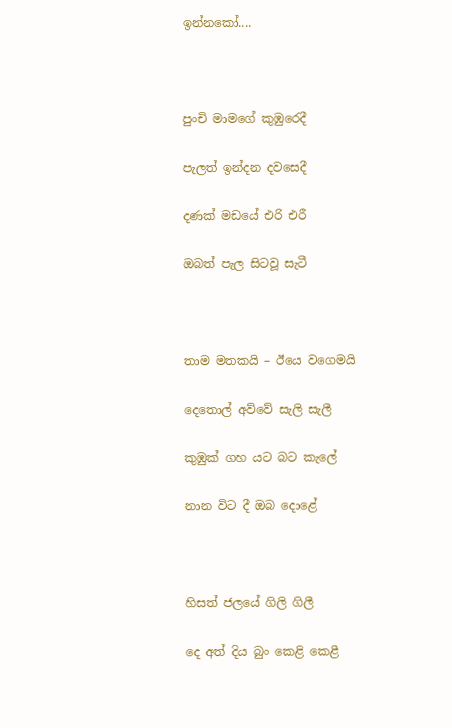ඉන්නකෝ....



පුංචි මාමගේ කුඹුරෙදී

පැලත් ඉන්දන දවසෙදී

දණක් මඩයේ එරි එරී

ඔබත් පැල සිටවූ සැටී



තාම මතකයි – ඊයෙ වගෙමයි

දෙතොල් අව්වේ සැලි සැලී

කුඹුක් ගහ යට බට කැලේ

නාන විට දී ඔබ දොළේ



හිසත් ජලයේ ගිලි ගිලී

දෙ අත් දිය බුං කෙළි කෙළී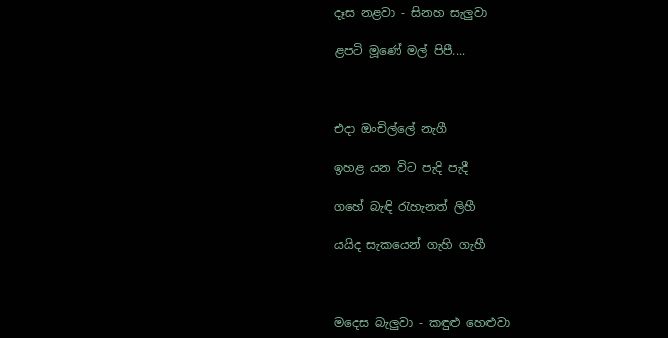දෑස නළවා - සිනහ සැලුවා

ළපටි මූණේ මල් පිපී....



එදා ඔංචිල්ලේ නැගී

ඉහළ යන විට පැදි පැදී

ගහේ බැඳි රැහැනත් ලිහී

යයිද සැකයෙන් ගැහි ගැහී



මදෙස බැලුවා - කඳුළු හෙළුවා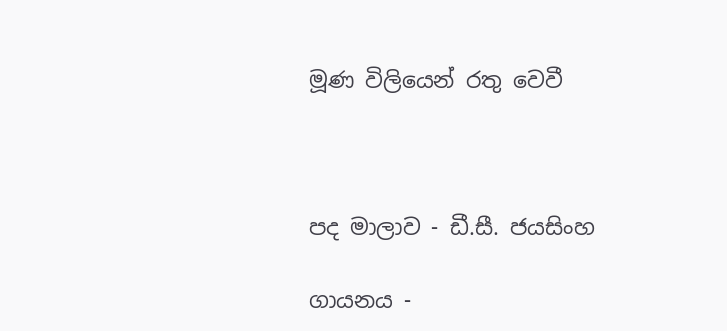මූණ විලියෙන් රතු වෙවී



පද මාලාව - ඩී.සී. ජයසිංහ

ගායනය -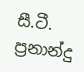සී.ටී. ප්‍රනාන්දු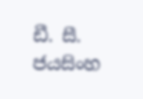ඩී. සී. ජයසිංහ